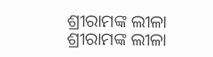ଶ୍ରୀରାମଙ୍କ ଲୀଳା
ଶ୍ରୀରାମଙ୍କ ଲୀଳା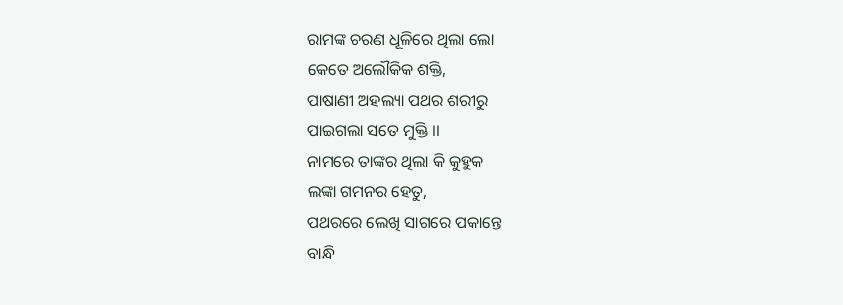ରାମଙ୍କ ଚରଣ ଧୂଳିରେ ଥିଲା ଲୋ
କେତେ ଅଲୌକିକ ଶକ୍ତି,
ପାଷାଣୀ ଅହଲ୍ୟା ପଥର ଶରୀରୁ
ପାଇଗଲା ସତେ ମୁକ୍ତି ।।
ନାମରେ ତାଙ୍କର ଥିଲା କି କୁହୁକ
ଲଙ୍କା ଗମନର ହେତୁ,
ପଥରରେ ଲେଖି ସାଗରେ ପକାନ୍ତେ
ବାନ୍ଧି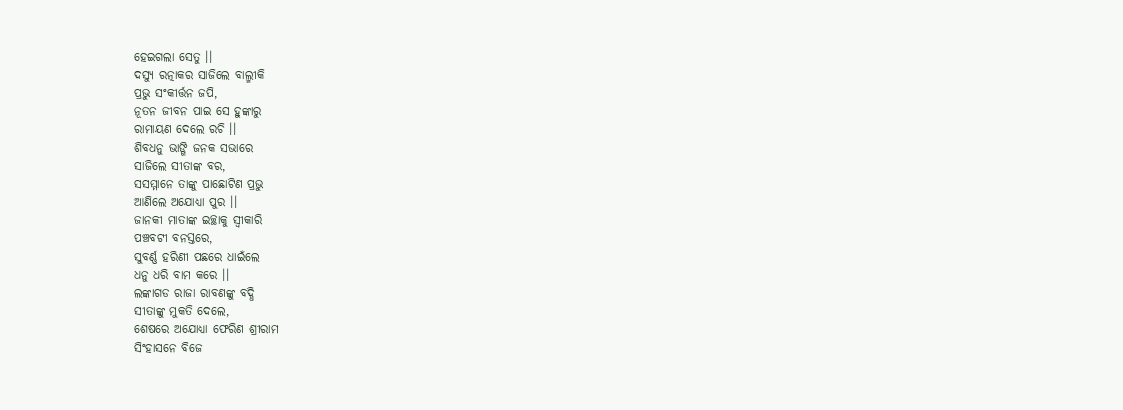ହେଇଗଲା ସେତୁ ।।
ଦସ୍ୟୁ ରତ୍ନାକର ସାଜିଲେ ବାଲ୍ମୀକି
ପ୍ରଭୁ ସଂକୀର୍ତ୍ତନ ଜପି,
ନୂତନ ଜୀବନ ପାଇ ସେ ହୁଙ୍କାରୁ
ରାମାୟଣ ଦେଲେ ରଚି ।।
ଶିବଧନୁ ଭାଙ୍ଗି ଜନକ ସଭାରେ
ସାଜିଲେ ସୀତାଙ୍କ ବର,
ସସମ୍ମାନେ ତାଙ୍କୁ ପାଛୋଟିଣ ପ୍ରଭୁ
ଆଣିଲେ ଅଯୋଧ୍ୟା ପୁର ।।
ଜାନକୀ ମାତାଙ୍କ ଇଚ୍ଛାକୁ ସ୍ଵୀକାରି
ପଞ୍ଚବଟୀ ବନସ୍ତରେ,
ସୁବର୍ଣ୍ଣ ହରିଣୀ ପଛରେ ଧାଇଁଲେ
ଧନୁ ଧରି ବାମ କରେ ।।
ଲଙ୍କାଗଡ ରାଜା ରାବଣଙ୍କୁ ବଦ୍ଧି
ସୀତାଙ୍କୁ ମୁକତି ଦେଲେ,
ଶେଷରେ ଅଯୋଧ୍ୟା ଫେରିଣ ଶ୍ରୀରାମ
ସିଂହାସନେ ବିଜେ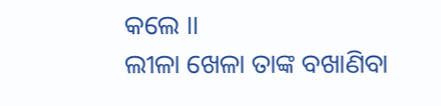କଲେ ।।
ଲୀଳା ଖେଳା ତାଙ୍କ ବଖାଣିବା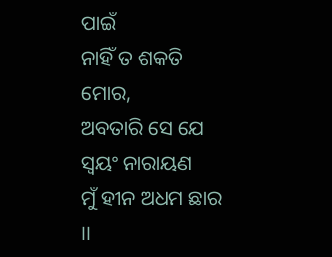ପାଇଁ
ନାହିଁ ତ ଶକତି ମୋର,
ଅବତାରି ସେ ଯେ ସ୍ୱୟଂ ନାରାୟଣ
ମୁଁ ହୀନ ଅଧମ ଛାର ।।